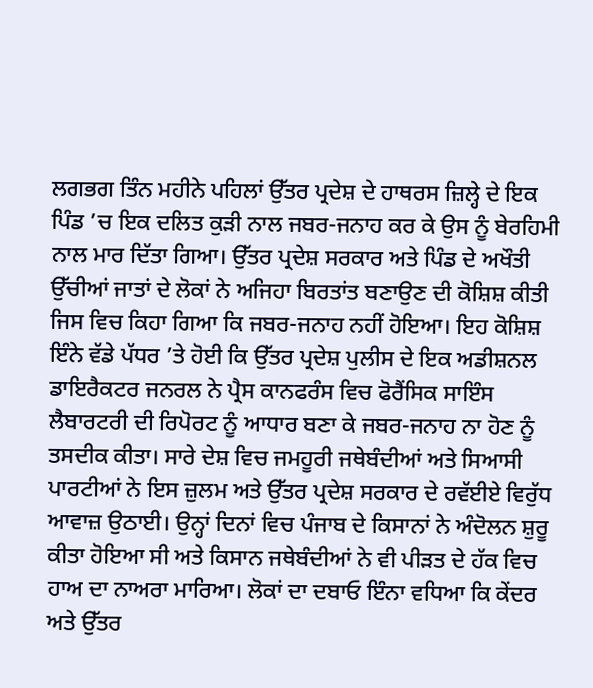ਲਗਭਗ ਤਿੰਨ ਮਹੀਨੇ ਪਹਿਲਾਂ ਉੱਤਰ ਪ੍ਰਦੇਸ਼ ਦੇ ਹਾਥਰਸ ਜ਼ਿਲ੍ਹੇ ਦੇ ਇਕ ਪਿੰਡ ’ਚ ਇਕ ਦਲਿਤ ਕੁੜੀ ਨਾਲ ਜਬਰ-ਜਨਾਹ ਕਰ ਕੇ ਉਸ ਨੂੰ ਬੇਰਹਿਮੀ ਨਾਲ ਮਾਰ ਦਿੱਤਾ ਗਿਆ। ਉੱਤਰ ਪ੍ਰਦੇਸ਼ ਸਰਕਾਰ ਅਤੇ ਪਿੰਡ ਦੇ ਅਖੌਤੀ ਉੱਚੀਆਂ ਜਾਤਾਂ ਦੇ ਲੋਕਾਂ ਨੇ ਅਜਿਹਾ ਬਿਰਤਾਂਤ ਬਣਾਉਣ ਦੀ ਕੋਸ਼ਿਸ਼ ਕੀਤੀ ਜਿਸ ਵਿਚ ਕਿਹਾ ਗਿਆ ਕਿ ਜਬਰ-ਜਨਾਹ ਨਹੀਂ ਹੋਇਆ। ਇਹ ਕੋਸ਼ਿਸ਼ ਇੰਨੇ ਵੱਡੇ ਪੱਧਰ ’ਤੇ ਹੋਈ ਕਿ ਉੱਤਰ ਪ੍ਰਦੇਸ਼ ਪੁਲੀਸ ਦੇ ਇਕ ਅਡੀਸ਼ਨਲ ਡਾਇਰੈਕਟਰ ਜਨਰਲ ਨੇ ਪ੍ਰੈਸ ਕਾਨਫਰੰਸ ਵਿਚ ਫੋਰੈਂਸਿਕ ਸਾਇੰਸ ਲੈਬਾਰਟਰੀ ਦੀ ਰਿਪੋਰਟ ਨੂੰ ਆਧਾਰ ਬਣਾ ਕੇ ਜਬਰ-ਜਨਾਹ ਨਾ ਹੋਣ ਨੂੰ ਤਸਦੀਕ ਕੀਤਾ। ਸਾਰੇ ਦੇਸ਼ ਵਿਚ ਜਮਹੂਰੀ ਜਥੇਬੰਦੀਆਂ ਅਤੇ ਸਿਆਸੀ ਪਾਰਟੀਆਂ ਨੇ ਇਸ ਜ਼ੁਲਮ ਅਤੇ ਉੱਤਰ ਪ੍ਰਦੇਸ਼ ਸਰਕਾਰ ਦੇ ਰਵੱਈਏ ਵਿਰੁੱਧ ਆਵਾਜ਼ ਉਠਾਈ। ਉਨ੍ਹਾਂ ਦਿਨਾਂ ਵਿਚ ਪੰਜਾਬ ਦੇ ਕਿਸਾਨਾਂ ਨੇ ਅੰਦੋਲਨ ਸ਼ੁਰੂ ਕੀਤਾ ਹੋਇਆ ਸੀ ਅਤੇ ਕਿਸਾਨ ਜਥੇਬੰਦੀਆਂ ਨੇ ਵੀ ਪੀੜਤ ਦੇ ਹੱਕ ਵਿਚ ਹਾਅ ਦਾ ਨਾਅਰਾ ਮਾਰਿਆ। ਲੋਕਾਂ ਦਾ ਦਬਾਓ ਇੰਨਾ ਵਧਿਆ ਕਿ ਕੇਂਦਰ ਅਤੇ ਉੱਤਰ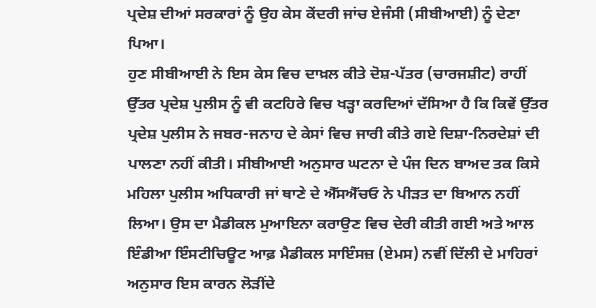ਪ੍ਰਦੇਸ਼ ਦੀਆਂ ਸਰਕਾਰਾਂ ਨੂੰ ਉਹ ਕੇਸ ਕੇਂਦਰੀ ਜਾਂਚ ਏਜੰਸੀ (ਸੀਬੀਆਈ) ਨੂੰ ਦੇਣਾ ਪਿਆ।
ਹੁਣ ਸੀਬੀਆਈ ਨੇ ਇਸ ਕੇਸ ਵਿਚ ਦਾਖ਼ਲ ਕੀਤੇ ਦੋਸ਼-ਪੱਤਰ (ਚਾਰਜਸ਼ੀਟ) ਰਾਹੀਂ ਉੱਤਰ ਪ੍ਰਦੇਸ਼ ਪੁਲੀਸ ਨੂੰ ਵੀ ਕਟਹਿਰੇ ਵਿਚ ਖੜ੍ਹਾ ਕਰਦਿਆਂ ਦੱਸਿਆ ਹੈ ਕਿ ਕਿਵੇਂ ਉੱਤਰ ਪ੍ਰਦੇਸ਼ ਪੁਲੀਸ ਨੇ ਜਬਰ-ਜਨਾਹ ਦੇ ਕੇਸਾਂ ਵਿਚ ਜਾਰੀ ਕੀਤੇ ਗਏ ਦਿਸ਼ਾ-ਨਿਰਦੇਸ਼ਾਂ ਦੀ ਪਾਲਣਾ ਨਹੀਂ ਕੀਤੀ। ਸੀਬੀਆਈ ਅਨੁਸਾਰ ਘਟਨਾ ਦੇ ਪੰਜ ਦਿਨ ਬਾਅਦ ਤਕ ਕਿਸੇ ਮਹਿਲਾ ਪੁਲੀਸ ਅਧਿਕਾਰੀ ਜਾਂ ਥਾਣੇ ਦੇ ਐੱਸਐੱਚਓ ਨੇ ਪੀੜਤ ਦਾ ਬਿਆਨ ਨਹੀਂ ਲਿਆ। ਉਸ ਦਾ ਮੈਡੀਕਲ ਮੁਆਇਨਾ ਕਰਾਉਣ ਵਿਚ ਦੇਰੀ ਕੀਤੀ ਗਈ ਅਤੇ ਆਲ ਇੰਡੀਆ ਇੰਸਟੀਚਿਊਟ ਆਫ਼ ਮੈਡੀਕਲ ਸਾਇੰਸਜ਼ (ਏਮਸ) ਨਵੀਂ ਦਿੱਲੀ ਦੇ ਮਾਹਿਰਾਂ ਅਨੁਸਾਰ ਇਸ ਕਾਰਨ ਲੋੜੀਂਦੇ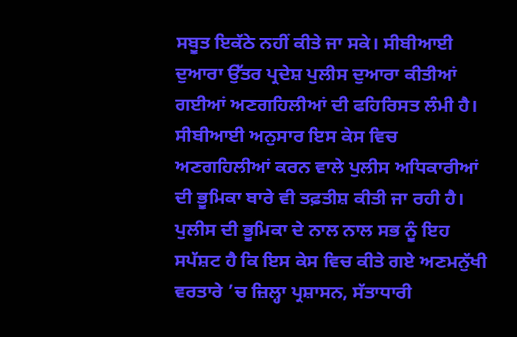ਸਬੂਤ ਇਕੱਠੇ ਨਹੀਂ ਕੀਤੇ ਜਾ ਸਕੇ। ਸੀਬੀਆਈ ਦੁਆਰਾ ਉੱਤਰ ਪ੍ਰਦੇਸ਼ ਪੁਲੀਸ ਦੁਆਰਾ ਕੀਤੀਆਂ ਗਈਆਂ ਅਣਗਹਿਲੀਆਂ ਦੀ ਫਹਿਰਿਸਤ ਲੰਮੀ ਹੈ। ਸੀਬੀਆਈ ਅਨੁਸਾਰ ਇਸ ਕੇਸ ਵਿਚ ਅਣਗਹਿਲੀਆਂ ਕਰਨ ਵਾਲੇ ਪੁਲੀਸ ਅਧਿਕਾਰੀਆਂ ਦੀ ਭੂਮਿਕਾ ਬਾਰੇ ਵੀ ਤਫ਼ਤੀਸ਼ ਕੀਤੀ ਜਾ ਰਹੀ ਹੈ।
ਪੁਲੀਸ ਦੀ ਭੂਮਿਕਾ ਦੇ ਨਾਲ ਨਾਲ ਸਭ ਨੂੰ ਇਹ ਸਪੱਸ਼ਟ ਹੈ ਕਿ ਇਸ ਕੇਸ ਵਿਚ ਕੀਤੇ ਗਏ ਅਣਮਨੁੱਖੀ ਵਰਤਾਰੇ ’ਚ ਜ਼ਿਲ੍ਹਾ ਪ੍ਰਸ਼ਾਸਨ, ਸੱਤਾਧਾਰੀ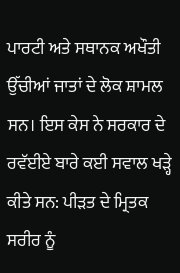ਪਾਰਟੀ ਅਤੇ ਸਥਾਨਕ ਅਖੌਤੀ ਉੱਚੀਆਂ ਜਾਤਾਂ ਦੇ ਲੋਕ ਸ਼ਾਮਲ ਸਨ। ਇਸ ਕੇਸ ਨੇ ਸਰਕਾਰ ਦੇ ਰਵੱਈਏ ਬਾਰੇ ਕਈ ਸਵਾਲ ਖੜ੍ਹੇ ਕੀਤੇ ਸਨ: ਪੀੜਤ ਦੇ ਮ੍ਰਿਤਕ ਸਰੀਰ ਨੂੰ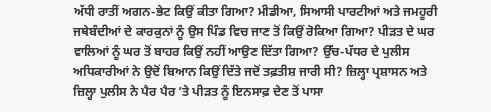ਅੱਧੀ ਰਾਤੀਂ ਅਗਨ-ਭੇਟ ਕਿਉਂ ਕੀਤਾ ਗਿਆ? ਮੀਡੀਆ, ਸਿਆਸੀ ਪਾਰਟੀਆਂ ਅਤੇ ਜਮਹੂਰੀ ਜਥੇਬੰਦੀਆਂ ਦੇ ਕਾਰਕੁਨਾਂ ਨੂੰ ਉਸ ਪਿੰਡ ਵਿਚ ਜਾਣ ਤੋਂ ਕਿਉਂ ਰੋਕਿਆ ਗਿਆ? ਪੀੜਤ ਦੇ ਘਰ ਵਾਲਿਆਂ ਨੂੰ ਘਰ ਤੋਂ ਬਾਹਰ ਕਿਉਂ ਨਹੀਂ ਆਉਣ ਦਿੱਤਾ ਗਿਆ? ਉੱਚ-ਪੱਧਰ ਦੇ ਪੁਲੀਸ ਅਧਿਕਾਰੀਆਂ ਨੇ ਉਦੋਂ ਬਿਆਨ ਕਿਉਂ ਦਿੱਤੇ ਜਦੋਂ ਤਫ਼ਤੀਸ਼ ਜਾਰੀ ਸੀ? ਜ਼ਿਲ੍ਹਾ ਪ੍ਰਸ਼ਾਸਨ ਅਤੇ ਜ਼ਿਲ੍ਹਾ ਪੁਲੀਸ ਨੇ ਪੈਰ ਪੈਰ ’ਤੇ ਪੀੜਤ ਨੂੰ ਇਨਸਾਫ਼ ਦੇਣ ਤੋਂ ਪਾਸਾ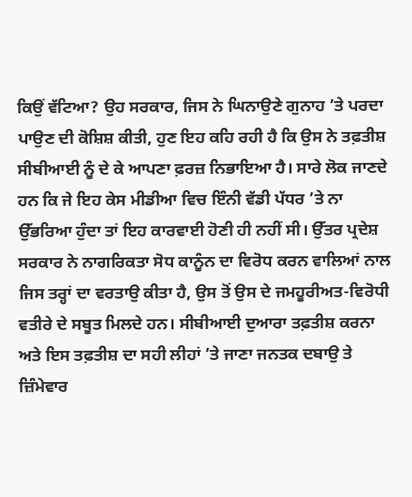ਕਿਉਂ ਵੱਟਿਆ? ਉਹ ਸਰਕਾਰ, ਜਿਸ ਨੇ ਘਿਨਾਉਣੇ ਗੁਨਾਹ ’ਤੇ ਪਰਦਾ ਪਾਉਣ ਦੀ ਕੋਸ਼ਿਸ਼ ਕੀਤੀ, ਹੁਣ ਇਹ ਕਹਿ ਰਹੀ ਹੈ ਕਿ ਉਸ ਨੇ ਤਫ਼ਤੀਸ਼ ਸੀਬੀਆਈ ਨੂੰ ਦੇ ਕੇ ਆਪਣਾ ਫ਼ਰਜ਼ ਨਿਭਾਇਆ ਹੈ। ਸਾਰੇ ਲੋਕ ਜਾਣਦੇ ਹਨ ਕਿ ਜੇ ਇਹ ਕੇਸ ਮੀਡੀਆ ਵਿਚ ਇੰਨੀ ਵੱਡੀ ਪੱਧਰ ’ਤੇ ਨਾ ਉੱਭਰਿਆ ਹੁੰਦਾ ਤਾਂ ਇਹ ਕਾਰਵਾਈ ਹੋਣੀ ਹੀ ਨਹੀਂ ਸੀ। ਉੱਤਰ ਪ੍ਰਦੇਸ਼ ਸਰਕਾਰ ਨੇ ਨਾਗਰਿਕਤਾ ਸੋਧ ਕਾਨੂੰਨ ਦਾ ਵਿਰੋਧ ਕਰਨ ਵਾਲਿਆਂ ਨਾਲ ਜਿਸ ਤਰ੍ਹਾਂ ਦਾ ਵਰਤਾਉ ਕੀਤਾ ਹੈ, ਉਸ ਤੋਂ ਉਸ ਦੇ ਜਮਹੂਰੀਅਤ-ਵਿਰੋਧੀ ਵਤੀਰੇ ਦੇ ਸਬੂਤ ਮਿਲਦੇ ਹਨ। ਸੀਬੀਆਈ ਦੁਆਰਾ ਤਫ਼ਤੀਸ਼ ਕਰਨਾ ਅਤੇ ਇਸ ਤਫ਼ਤੀਸ਼ ਦਾ ਸਹੀ ਲੀਹਾਂ ’ਤੇ ਜਾਣਾ ਜਨਤਕ ਦਬਾਉ ਤੇ ਜ਼ਿੰਮੇਵਾਰ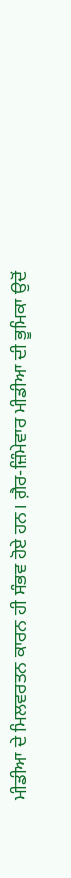ਮੀਡੀਆ ਦੇ ਮਿਲਵਰਤਨ ਕਾਰਨ ਹੀ ਸੰਭਵ ਹੋਏ ਹਨ। ਗ਼ੈਰ-ਜ਼ਿੰਮੇਵਾਰ ਮੀਡੀਆ ਦੀ ਭੂਮਿਕਾ ਉਦੋਂ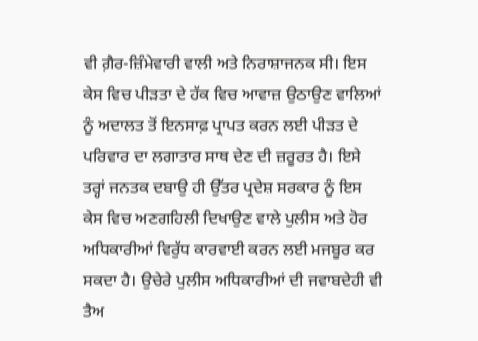ਵੀ ਗ਼ੈਰ-ਜ਼ਿੰਮੇਵਾਰੀ ਵਾਲੀ ਅਤੇ ਨਿਰਾਸ਼ਾਜਨਕ ਸੀ। ਇਸ ਕੇਸ ਵਿਚ ਪੀੜਤਾ ਦੇ ਹੱਕ ਵਿਚ ਆਵਾਜ਼ ਉਠਾਉਣ ਵਾਲਿਆਂ ਨੂੰ ਅਦਾਲਤ ਤੋਂ ਇਨਸਾਫ਼ ਪ੍ਰਾਪਤ ਕਰਨ ਲਈ ਪੀੜਤ ਦੇ ਪਰਿਵਾਰ ਦਾ ਲਗਾਤਾਰ ਸਾਥ ਦੇਣ ਦੀ ਜ਼ਰੂਰਤ ਹੈ। ਇਸੇ ਤਰ੍ਹਾਂ ਜਨਤਕ ਦਬਾਉ ਹੀ ਉੱਤਰ ਪ੍ਰਦੇਸ਼ ਸਰਕਾਰ ਨੂੰ ਇਸ ਕੇਸ ਵਿਚ ਅਣਗਹਿਲੀ ਦਿਖਾਉਣ ਵਾਲੇ ਪੁਲੀਸ ਅਤੇ ਹੋਰ ਅਧਿਕਾਰੀਆਂ ਵਿਰੁੱਧ ਕਾਰਵਾਈ ਕਰਨ ਲਈ ਮਜਬੂਰ ਕਰ ਸਕਦਾ ਹੈ। ਉਚੇਰੇ ਪੁਲੀਸ ਅਧਿਕਾਰੀਆਂ ਦੀ ਜਵਾਬਦੇਹੀ ਵੀ ਤੈਅ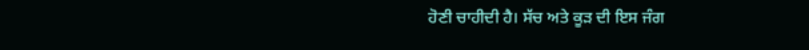ਹੋਣੀ ਚਾਹੀਦੀ ਹੈ। ਸੱਚ ਅਤੇ ਕੂੜ ਦੀ ਇਸ ਜੰਗ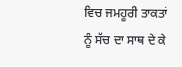ਵਿਚ ਜਮਹੂਰੀ ਤਾਕਤਾਂ ਨੂੰ ਸੱਚ ਦਾ ਸਾਥ ਦੇ ਕੇ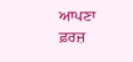ਆਪਣਾ ਫ਼ਰਜ਼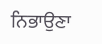ਨਿਭਾਉਣਾ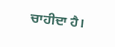ਚਾਹੀਦਾ ਹੈ।